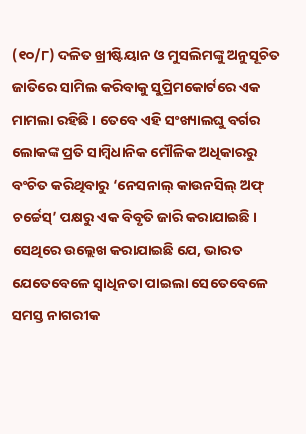(୧୦/୮) ଦଳିତ ଖ୍ରୀଷ୍ଟିୟାନ ଓ ମୁସଲିମଙ୍କୁ ଅନୁସୂଚିତ ଜାତିରେ ସାମିଲ କରିବାକୁ ସୁପ୍ରିମକୋର୍ଟରେ ଏକ ମାମଲା ରହିଛି । ତେବେ ଏହି ସଂଖ୍ୟାଲଘୁ ବର୍ଗର ଲୋକଙ୍କ ପ୍ରତି ସାମ୍ବିଧାନିକ ମୌଳିକ ଅଧିକାରରୁ ବଂଚିତ କରିଥିବାରୁ ‘ନେସନାଲ୍ କାଉନସିଲ୍ ଅଫ୍ ଚର୍ଚ୍ଚେସ୍’ ପକ୍ଷରୁ ଏକ ବିବୃତି ଜାରି କରାଯାଇଛି । ସେଥିରେ ଉଲ୍ଲେଖ କରାଯାଇଛି ଯେ, ଭାରତ ଯେତେବେଳେ ସ୍ୱାଧିନତା ପାଇଲା ସେତେବେଳେ ସମସ୍ତ ନାଗରୀକ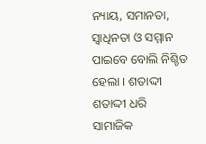ନ୍ୟାୟ, ସମାନତା, ସ୍ୱାଧିନତା ଓ ସମ୍ମାନ ପାଇବେ ବୋଲି ନିଶ୍ଚିତ ହେଲା । ଶତାଦ୍ଦୀ ଶତାଦ୍ଦୀ ଧରି ସାମାଜିକ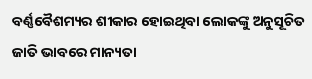ବର୍ଣ୍ଣବୈଶମ୍ୟର ଶୀକାର ହୋଇଥିବା ଲୋକଙ୍କୁ ଅନୁସୂଚିତ ଜାତି ଭାବରେ ମାନ୍ୟତା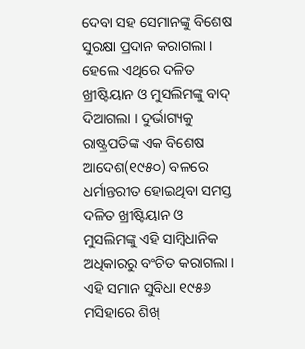ଦେବା ସହ ସେମାନଙ୍କୁ ବିଶେଷ ସୁରକ୍ଷା ପ୍ରଦାନ କରାଗଲା । ହେଲେ ଏଥିରେ ଦଳିତ ଖ୍ରୀଷ୍ଟିୟାନ ଓ ମୁସଲିମଙ୍କୁ ବାଦ୍ ଦିଆଗଲା । ଦୁର୍ଭାଗ୍ୟକୁ ରାଷ୍ଟ୍ରପତିଙ୍କ ଏକ ବିଶେଷ ଆଦେଶ(୧୯୫୦) ବଳରେ ଧର୍ମାନ୍ତରୀତ ହୋଇଥିବା ସମସ୍ତ ଦଳିତ ଖ୍ରୀଷ୍ଟିୟାନ ଓ ମୁସଲିମଙ୍କୁ ଏହି ସାମ୍ବିଧାନିକ ଅଧିକାରରୁ ବଂଚିତ କରାଗଲା । ଏହି ସମାନ ସୁବିଧା ୧୯୫୬ ମସିହାରେ ଶିଖ୍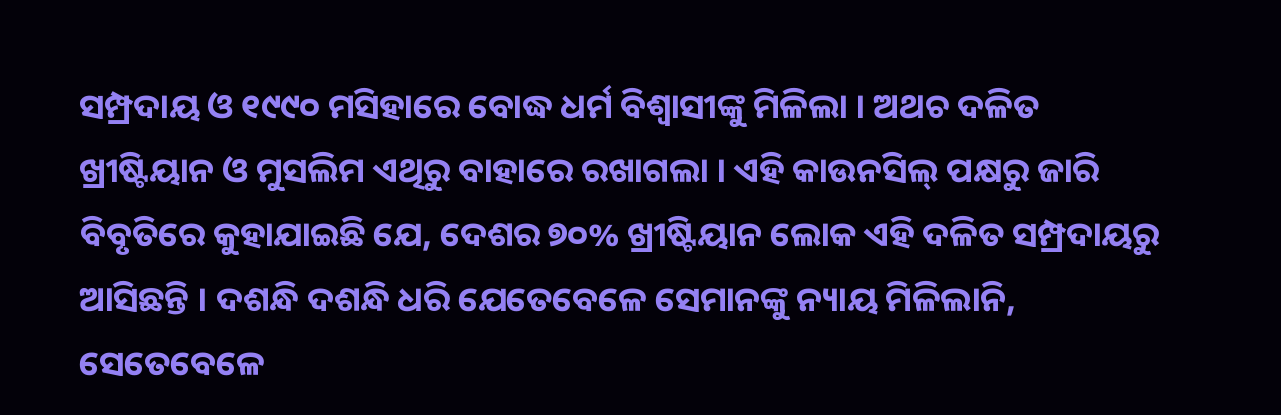ସମ୍ପ୍ରଦାୟ ଓ ୧୯୯୦ ମସିହାରେ ବୋଦ୍ଧ ଧର୍ମ ବିଶ୍ୱାସୀଙ୍କୁ ମିଳିଲା । ଅଥଚ ଦଳିତ ଖ୍ରୀଷ୍ଟିୟାନ ଓ ମୁସଲିମ ଏଥିରୁ ବାହାରେ ରଖାଗଲା । ଏହି କାଉନସିଲ୍ ପକ୍ଷରୁ ଜାରି ବିବୃତିରେ କୁହାଯାଇଛି ଯେ, ଦେଶର ୭୦% ଖ୍ରୀଷ୍ଟିୟାନ ଲୋକ ଏହି ଦଳିତ ସମ୍ପ୍ରଦାୟରୁ ଆସିଛନ୍ତି । ଦଶନ୍ଧି ଦଶନ୍ଧି ଧରି ଯେତେବେଳେ ସେମାନଙ୍କୁ ନ୍ୟାୟ ମିଳିଲାନି, ସେତେବେଳେ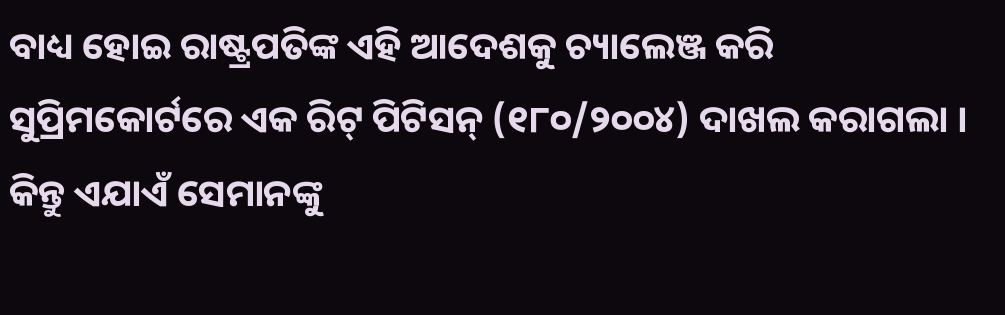ବାଧ୍ୟ ହୋଇ ରାଷ୍ଟ୍ରପତିଙ୍କ ଏହି ଆଦେଶକୁ ଚ୍ୟାଲେଞ୍ଜ କରି ସୁପ୍ରିମକୋର୍ଟରେ ଏକ ରିଟ୍ ପିଟିସନ୍ (୧୮୦/୨୦୦୪) ଦାଖଲ କରାଗଲା । କିନ୍ତୁ ଏଯାଏଁ ସେମାନଙ୍କୁ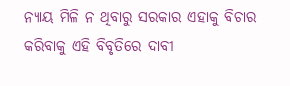ନ୍ୟାୟ ମିଳି ନ ଥିବାରୁ ସରକାର ଏହାକୁ ବିଚାର କରିବାକୁ ଏହି ବିବୃତିରେ ଦାବୀ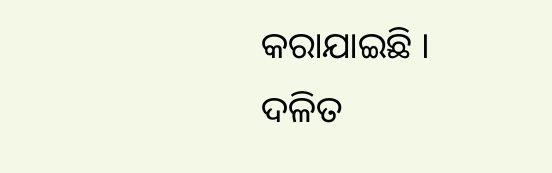କରାଯାଇଛି ।
ଦଳିତ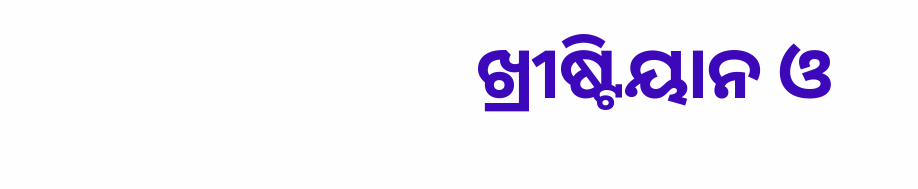ଖ୍ରୀଷ୍ଟିୟାନ ଓ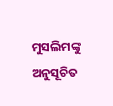ମୁସଲିମଙ୍କୁ ଅନୁସୂଚିତ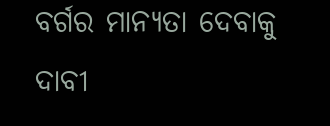ବର୍ଗର ମାନ୍ୟତା ଦେବାକୁ ଦାବୀ